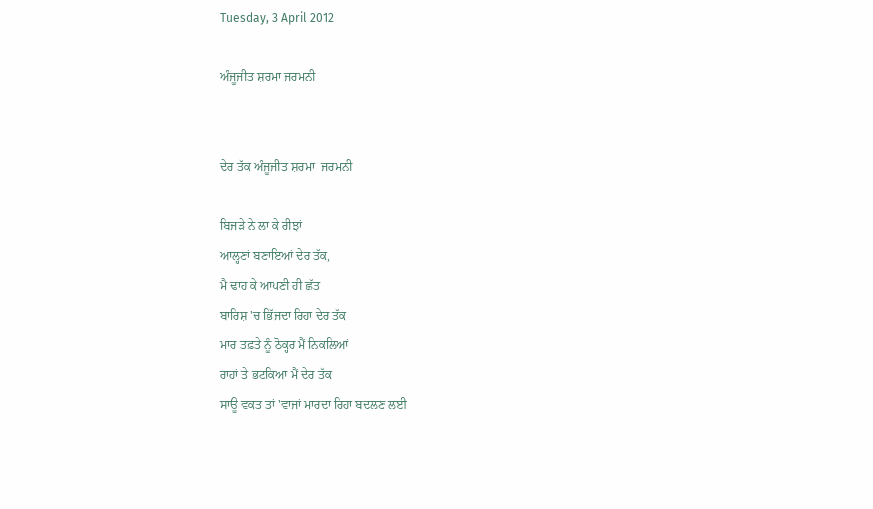Tuesday, 3 April 2012

ਅੰਜੂਜੀਤ ਸ਼ਰਮਾ ਜਰਮਨੀ


ਦੇਰ ਤੱਕ ਅੰਜੂਜੀਤ ਸ਼ਰਮਾ  ਜਰਮਨੀ

ਬਿਜੜੇ ਨੇ ਲਾ ਕੇ ਰੀਝਾਂ
ਆਲ੍ਹਣਾਂ ਬਣਾਇਆਂ ਦੇਰ ਤੱਕ,
ਮੈ ਢਾਹ ਕੇ ਆਪਣੀ ਹੀ ਛੱਤ
ਬਾਰਿਸ਼ 'ਚ ਭਿੱਜਦਾ ਰਿਹਾ ਦੇਰ ਤੱਕ
ਮਾਰ ਤਫ਼ਤੇ ਨੂੰ ਠੋਕ੍ਹਰ ਮੈਂ ਨਿਕਲਿਆਂ
ਰਾਹਾਂ ਤੇ ਭਟਕਿਆ ਮੈਂ ਦੇਰ ਤੱਕ
ਸਾਊ ਵਕਤ ਤਾਂ 'ਵਾਜਾਂ ਮਾਰਦਾ ਰਿਹਾ ਬਦਲਣ ਲਈ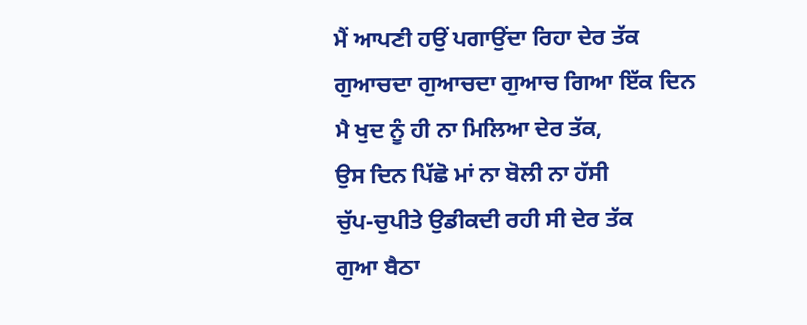ਮੈਂ ਆਪਣੀ ਹਉਂ ਪਗਾਉਂਦਾ ਰਿਹਾ ਦੇਰ ਤੱਕ
ਗੁਆਚਦਾ ਗੁਆਚਦਾ ਗੁਆਚ ਗਿਆ ਇੱਕ ਦਿਨ
ਮੈ ਖੁਦ ਨੂੰ ਹੀ ਨਾ ਮਿਲਿਆ ਦੇਰ ਤੱਕ,
ਉਸ ਦਿਨ ਪਿੱਛੋ ਮਾਂ ਨਾ ਬੋਲੀ ਨਾ ਹੱਸੀ
ਚੁੱਪ-ਚੁਪੀਤੇ ਉਡੀਕਦੀ ਰਹੀ ਸੀ ਦੇਰ ਤੱਕ
ਗੁਆ ਬੈਠਾ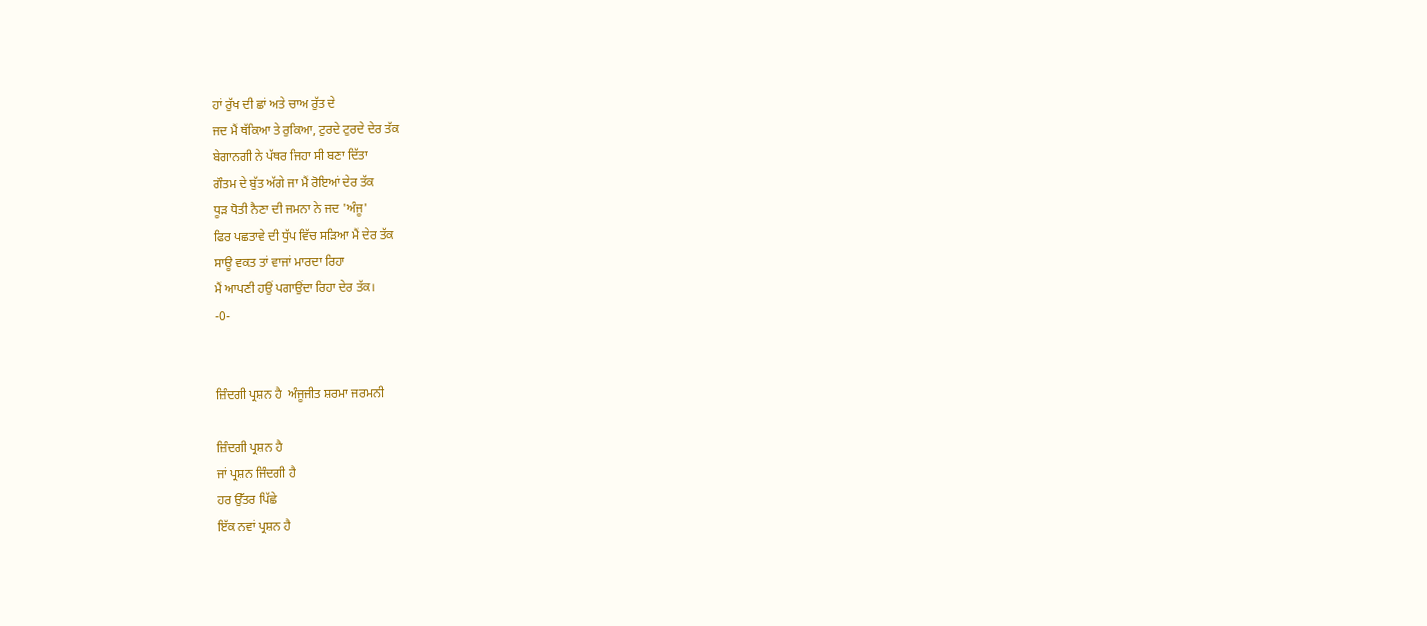ਹਾਂ ਰੁੱਖ ਦੀ ਛਾਂ ਅਤੇ ਚਾਅ ਰੁੱਤ ਦੇ
ਜਦ ਮੈਂ ਥੱਕਿਆ ਤੇ ਰੁਕਿਆ, ਟੁਰਦੇ ਟੁਰਦੇ ਦੇਰ ਤੱਕ
ਬੇਗਾਨਗੀ ਨੇ ਪੱਥਰ ਜਿਹਾ ਸੀ ਬਣਾ ਦਿੱਤਾ
ਗੌਤਮ ਦੇ ਬੁੱਤ ਅੱਗੇ ਜਾ ਮੈਂ ਰੋਇਆਂ ਦੇਰ ਤੱਕ
ਧੂੜ ਧੋਤੀ ਨੈਣਾ ਦੀ ਜਮਨਾ ਨੇ ਜਦ 'ਅੰਜੂ'
ਫਿਰ ਪਛਤਾਵੇ ਦੀ ਧੁੱਪ ਵਿੱਚ ਸੜਿਆ ਮੈਂ ਦੇਰ ਤੱਕ
ਸਾਊ ਵਕਤ ਤਾਂ ਵਾਜਾਂ ਮਾਰਦਾ ਰਿਹਾ
ਮੈਂ ਆਪਣੀ ਹਉਂ ਪਗਾਉਂਦਾ ਰਿਹਾ ਦੇਰ ਤੱਕ।
-0-


ਜ਼ਿੰਦਗੀ ਪ੍ਰਸ਼ਨ ਹੈ  ਅੰਜੂਜੀਤ ਸ਼ਰਮਾ ਜਰਮਨੀ

ਜ਼ਿੰਦਗੀ ਪ੍ਰਸ਼ਨ ਹੈ
ਜਾਂ ਪ੍ਰਸ਼ਨ ਜਿੰਦਗੀ ਹੈ
ਹਰ ਉੱਤਰ ਪਿੱਛੇ
ਇੱਕ ਨਵਾਂ ਪ੍ਰਸ਼ਨ ਹੈ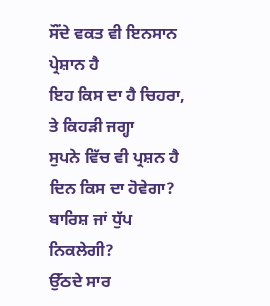ਸੌਂਦੇ ਵਕਤ ਵੀ ਇਨਸਾਨ ਪ੍ਰੇਸ਼ਾਨ ਹੈ
ਇਹ ਕਿਸ ਦਾ ਹੈ ਚਿਹਰਾ, ਤੇ ਕਿਹੜੀ ਜਗ੍ਹਾ
ਸੁਪਨੇ ਵਿੱਚ ਵੀ ਪ੍ਰਸ਼ਨ ਹੈ
ਦਿਨ ਕਿਸ ਦਾ ਹੋਵੇਗਾ?
ਬਾਰਿਸ਼ ਜਾਂ ਧੁੱਪ ਨਿਕਲੇਗੀ?
ਉੱਠਦੇ ਸਾਰ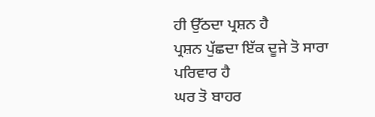ਹੀ ਉੱਠਦਾ ਪ੍ਰਸ਼ਨ ਹੈ
ਪ੍ਰਸ਼ਨ ਪੁੱਛਦਾ ਇੱਕ ਦੂਜੇ ਤੋ ਸਾਰਾ ਪਰਿਵਾਰ ਹੈ
ਘਰ ਤੋ ਬਾਹਰ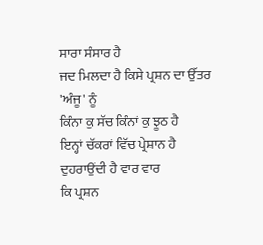ਸਾਰਾ ਸੰਸਾਰ ਹੈ
ਜਦ ਮਿਲਦਾ ਹੈ ਕਿਸੇ ਪ੍ਰਸ਼ਨ ਦਾ ਉੱਤਰ 'ਅੰਜੂ' ਨੂੰ
ਕਿੰਨਾ ਕੁ ਸੱਚ ਕਿੰਨਾਂ ਕੁ ਝੂਠ ਹੈ
ਇਨ੍ਹਾਂ ਚੱਕਰਾਂ ਵਿੱਚ ਪ੍ਰੇਸ਼ਾਨ ਹੈ
ਦੁਹਰਾਉਂਦੀ ਹੈ ਵਾਰ ਵਾਰ
ਕਿ ਪ੍ਰਸ਼ਨ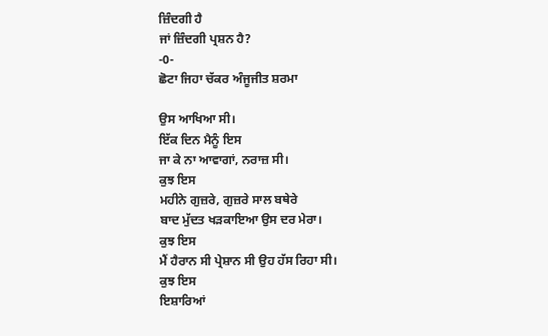ਜ਼ਿੰਦਗੀ ਹੈ
ਜਾਂ ਜ਼ਿੰਦਗੀ ਪ੍ਰਸ਼ਨ ਹੈ?
-0-
ਛੋਟਾ ਜਿਹਾ ਚੱਕਰ ਅੰਜੂਜੀਤ ਸ਼ਰਮਾ

ਉਸ ਆਖਿਆ ਸੀ।
ਇੱਕ ਦਿਨ ਮੈਨੂੰ ਇਸ
ਜਾ ਕੇ ਨਾ ਆਵਾਗਾਂ, ਨਰਾਜ਼ ਸੀ।
ਕੁਝ ਇਸ
ਮਹੀਨੇ ਗੁਜ਼ਰੇ, ਗੁਜ਼ਰੇ ਸਾਲ ਬਥੇਰੇ
ਬਾਦ ਮੁੱਦਤ ਖੜਕਾਇਆ ਉਸ ਦਰ ਮੇਰਾ।
ਕੁਝ ਇਸ
ਮੈਂ ਹੈਰਾਨ ਸੀ ਪ੍ਰੇਸ਼ਾਨ ਸੀ ਉਹ ਹੱਸ ਰਿਹਾ ਸੀ।
ਕੁਝ ਇਸ
ਇਸ਼ਾਰਿਆਂ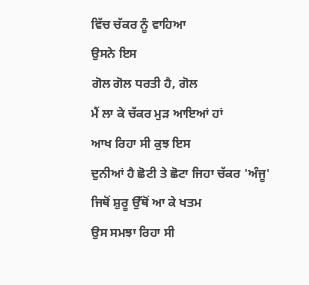ਵਿੱਚ ਚੱਕਰ ਨੂੰ ਵਾਹਿਆ
ਉਸਨੇ ਇਸ
ਗੋਲ ਗੋਲ ਧਰਤੀ ਹੈ, ਗੋਲ
ਮੈਂ ਲਾ ਕੇ ਚੱਕਰ ਮੁੜ ਆਇਆਂ ਹਾਂ
ਆਖ ਰਿਹਾ ਸੀ ਕੁਝ ਇਸ
ਦੁਨੀਆਂ ਹੈ ਛੋਟੀ ਤੇ ਛੋਟਾ ਜਿਹਾ ਚੱਕਰ 'ਅੰਜੂ'
ਜਿਥੋਂ ਸ਼ੁਰੂ ਉੱਥੋਂ ਆ ਕੇ ਖਤਮ
ਉਸ ਸਮਝਾ ਰਿਹਾ ਸੀ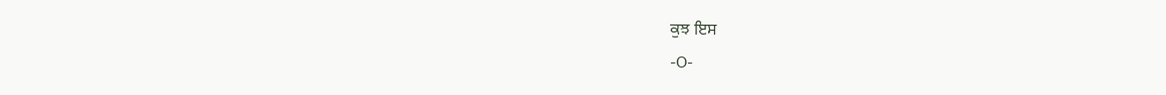ਕੁਝ ਇਸ
-O-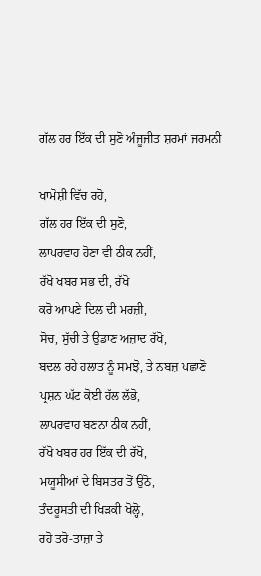ਗੱਲ ਹਰ ਇੱਕ ਦੀ ਸੁਣੋ ਅੰਜੂਜੀਤ ਸ਼ਰਮਾਂ ਜਰਮਨੀ

ਖਾਮੋਸ਼ੀ ਵਿੱਚ ਰਹੋ,
ਗੱਲ ਹਰ ਇੱਕ ਦੀ ਸੁਣੋ,
ਲਾਪਰਵਾਹ ਹੋਣਾ ਵੀ ਠੀਕ ਨਹੀਂ,
ਰੱਖੋ ਖਬਰ ਸਭ ਦੀ, ਰੱਖੋ
ਕਰੋ ਆਪਣੇ ਦਿਲ ਦੀ ਮਰਜ਼ੀ,
ਸੋਚ, ਸੁੱਚੀ ਤੇ ਉਡਾਣ ਅਜ਼ਾਦ ਰੱਖੋ,
ਬਦਲ ਰਹੇ ਹਲਾਤ ਨੂੰ ਸਮਝੋ, ਤੇ ਨਬਜ਼ ਪਛਾਣੋ
ਪ੍ਰਸ਼ਨ ਘੱਟ ਕੋਈ ਹੱਲ ਲੱਭੋ,
ਲਾਪਰਵਾਹ ਬਣਨਾ ਠੀਕ ਨਹੀਂ,
ਰੱਖੋ ਖਬਰ ਹਰ ਇੱਕ ਦੀ ਰੱਖੋ,
ਮਯੂਸੀਆਂ ਦੇ ਬਿਸਤਰ ਤੋਂ ਉਠੋ,
ਤੰਦਰੂਸਤੀ ਦੀ ਖਿੜਕੀ ਖੋਲ੍ਹੋ,
ਰਹੋ ਤਰੋ-ਤਾਜ਼ਾ ਤੇ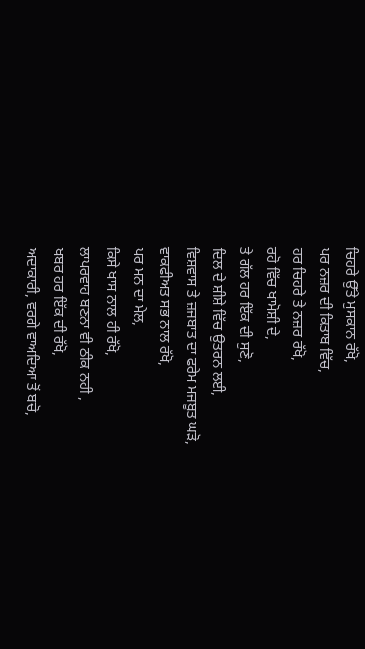ਚਿਹਰੇ ਉੱਤੇ ਮੁਸਕਾਨ ਰੱਖੋ,
ਪਰ ਨਜ਼ਰ ਦੀ ਕਿਤਾਬ ਵਿੱਚ,
ਹਰ ਚਿਹਰੇ ਤੇ ਨਜ਼ਰ ਰੱਖੋ,
ਰਹੋ ਵਿੱਚ ਖਾਮੋਸ਼ੀ ਦੇ,
ਤੇ ਗੱਲ ਹਰ ਇੱਕ ਦੀ ਸੁਣੋ,
ਦਿਲ ਦੇ ਸ਼ੀਸ਼ੇ ਵਿੱਚ ਉਤਰਨ ਲਈ,
ਵਿਸ਼ਵਾਸ ਤੇ ਜ਼ਜਬਾਤ ਦਾ ਫਰੇਮ ਮਜਬੂਤ ਘੜੋ,
ਵਾਕਫੀਅਤ ਸਭ ਨਾਲ ਰੱਖੋ,
ਪਰ ਮਨ ਦਾ ਮੇਲ,
ਕਿਸੇ ਖਾਸ ਨਾਲ ਹੀ ਰੱਖੋ,
ਲਾਪਰਵਾਹ ਬਣਨਾ ਵੀ ਠੀਕ ਨਹੀ ,
ਖਬਰ ਹਰ ਇੱਕ ਦੀ ਰੱਖੋ,
ਅਦਾਕਾਰੀ, ਵਰਗੇ ਵਾਅਦਿਆ ਤੋਂ ਬਚੋ,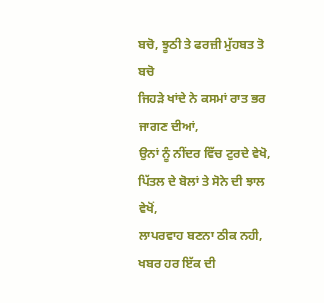ਬਚੋ, ਝੂਠੀ ਤੇ ਫਰਜ਼ੀ ਮੁੱਹਬਤ ਤੋ ਬਚੋ
ਜਿਹੜੇ ਖਾਂਦੇ ਨੇ ਕਸਮਾਂ ਰਾਤ ਭਰ ਜਾਗਣ ਦੀਆਂ,
ਉਨਾਂ ਨੂੰ ਨੀਂਦਰ ਵਿੱਚ ਟੁਰਦੇ ਵੇਖੋ,
ਪਿੱਤਲ ਦੇ ਬੋਲਾਂ ਤੇ ਸੋਨੇ ਦੀ ਝਾਲ ਵੇਖੋਂ,
ਲਾਪਰਵਾਹ ਬਣਨਾ ਠੀਕ ਨਹੀ,
ਖਬਰ ਹਰ ਇੱਕ ਦੀ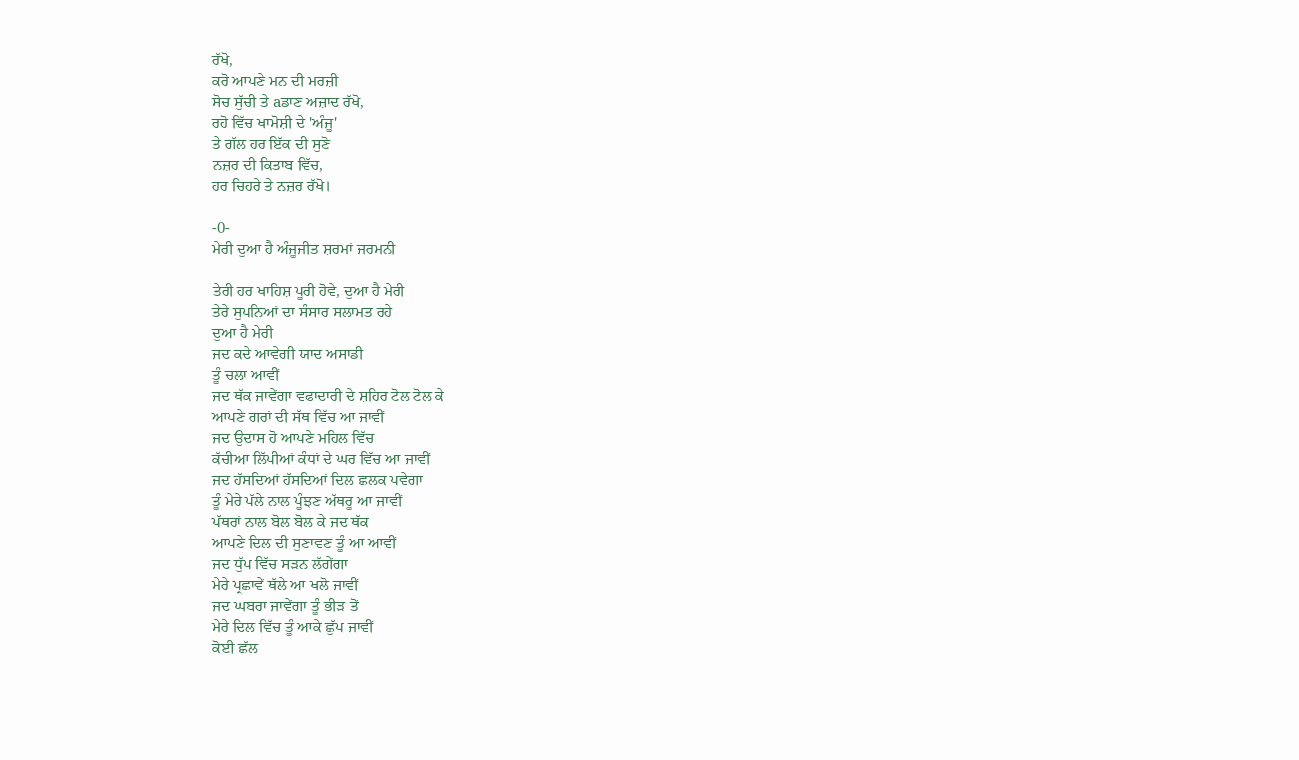ਰੱਖੋ,
ਕਰੋ ਆਪਣੇ ਮਨ ਦੀ ਮਰਜ਼ੀ
ਸੋਚ ਸੁੱਚੀ ਤੇ aਡਾਣ ਅਜ਼ਾਦ ਰੱਖੋ,
ਰਹੋ ਵਿੱਚ ਖਾਮੋਸ਼ੀ ਦੇ 'ਅੰਜੂ'
ਤੇ ਗੱਲ ਹਰ ਇੱਕ ਦੀ ਸੁਣੋ
ਨਜ਼ਰ ਦੀ ਕਿਤਾਬ ਵਿੱਚ,
ਹਰ ਚਿਹਰੇ ਤੇ ਨਜ਼ਰ ਰੱਖੋ।

-0-
ਮੇਰੀ ਦੁਆ ਹੈ ਅੰਜੂਜੀਤ ਸ਼ਰਮਾਂ ਜਰਮਨੀ

ਤੇਰੀ ਹਰ ਖਾਹਿਸ਼ ਪੂਰੀ ਹੋਵੇ, ਦੁਆ ਹੈ ਮੇਰੀ
ਤੇਰੇ ਸੁਪਨਿਆਂ ਦਾ ਸੰਸਾਰ ਸਲਾਮਤ ਰਹੇ
ਦੁਆ ਹੈ ਮੇਰੀ
ਜਦ ਕਦੇ ਆਵੇਗੀ ਯਾਦ ਅਸਾਡੀ
ਤੂੰ ਚਲਾ ਆਵੀਂ
ਜਦ ਥੱਕ ਜਾਵੇਂਗਾ ਵਫਾਦਾਰੀ ਦੇ ਸ਼ਹਿਰ ਟੋਲ ਟੋਲ ਕੇ
ਆਪਣੇ ਗਰਾਂ ਦੀ ਸੱਥ ਵਿੱਚ ਆ ਜਾਵੀਂ
ਜਦ ਉਦਾਸ ਹੋ ਆਪਣੇ ਮਹਿਲ ਵਿੱਚ
ਕੱਚੀਆ ਲਿੱਪੀਆਂ ਕੰਧਾਂ ਦੇ ਘਰ ਵਿੱਚ ਆ ਜਾਵੀਂ
ਜਦ ਹੱਸਦਿਆਂ ਹੱਸਦਿਆਂ ਦਿਲ ਛਲਕ ਪਵੇਗਾ
ਤੂੰ ਮੇਰੇ ਪੱਲੇ ਨਾਲ ਪੂੰਝਣ ਅੱਥਰੂ ਆ ਜਾਵੀਂ
ਪੱਥਰਾਂ ਨਾਲ ਬੋਲ ਬੋਲ ਕੇ ਜਦ ਥੱਕ
ਆਪਣੇ ਦਿਲ ਦੀ ਸੁਣਾਵਣ ਤੂੰ ਆ ਆਵੀਂ
ਜਦ ਧੁੱਪ ਵਿੱਚ ਸੜਨ ਲੱਗੇਂਗਾ
ਮੇਰੇ ਪ੍ਰਛਾਵੇਂ ਥੱਲੇ ਆ ਖਲੋ ਜਾਵੀਂ
ਜਦ ਘਬਰਾ ਜਾਵੇਂਗਾ ਤੂੰ ਭੀੜ ਤੋਂ
ਮੇਰੇ ਦਿਲ ਵਿੱਚ ਤੂੰ ਆਕੇ ਛੁੱਪ ਜਾਵੀਂ
ਕੋਈ ਛੱਲ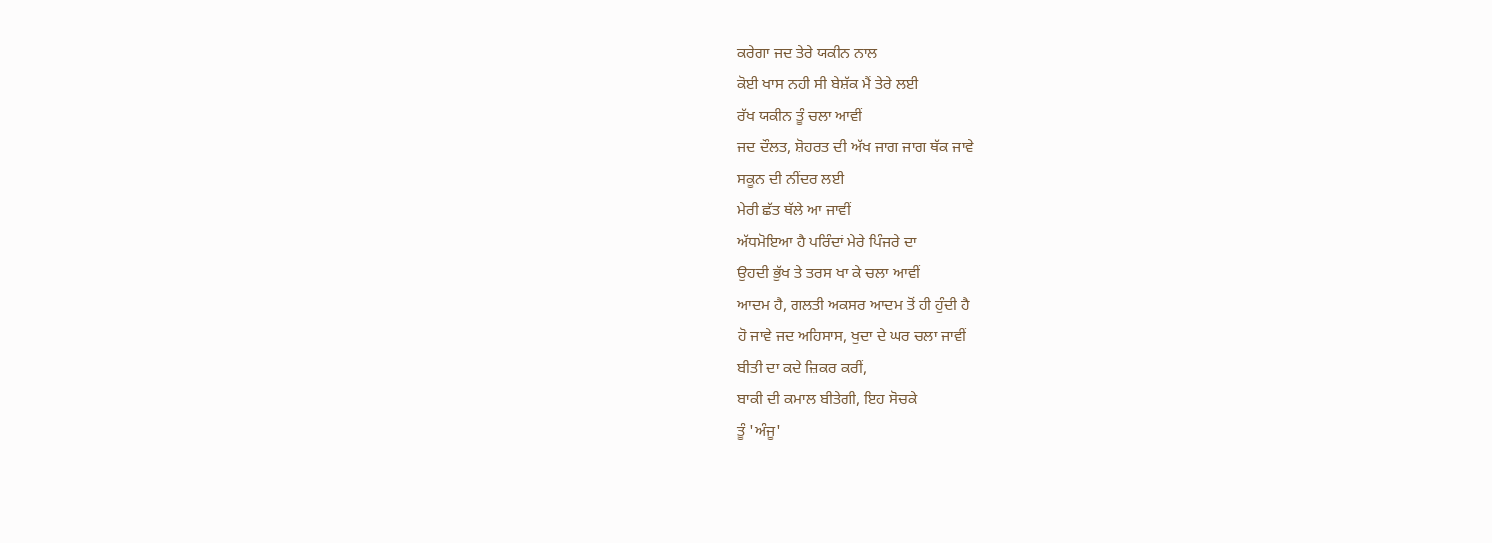ਕਰੇਗਾ ਜਦ ਤੇਰੇ ਯਕੀਨ ਨਾਲ
ਕੋਈ ਖਾਸ ਨਹੀ ਸੀ ਬੇਸ਼ੱਕ ਮੈਂ ਤੇਰੇ ਲਈ
ਰੱਖ ਯਕੀਨ ਤੂੰ ਚਲਾ ਆਵੀਂ
ਜਦ ਦੌਲਤ, ਸ਼ੋਹਰਤ ਦੀ ਅੱਖ ਜਾਗ ਜਾਗ ਥੱਕ ਜਾਵੇ
ਸਕੂਨ ਦੀ ਨੀਂਦਰ ਲਈ
ਮੇਰੀ ਛੱਤ ਥੱਲੇ ਆ ਜਾਵੀਂ
ਅੱਧਮੋਇਆ ਹੈ ਪਰਿੰਦਾਂ ਮੇਰੇ ਪਿੰਜਰੇ ਦਾ
ਉਹਦੀ ਭੁੱਖ ਤੇ ਤਰਸ ਖਾ ਕੇ ਚਲਾ ਆਵੀਂ
ਆਦਮ ਹੈ, ਗਲਤੀ ਅਕਸਰ ਆਦਮ ਤੋਂ ਹੀ ਹੁੰਦੀ ਹੈ
ਹੋ ਜਾਵੇ ਜਦ ਅਹਿਸਾਸ, ਖੁਦਾ ਦੇ ਘਰ ਚਲਾ ਜਾਵੀਂ
ਬੀਤੀ ਦਾ ਕਦੇ ਜ਼ਿਕਰ ਕਰੀਂ,
ਬਾਕੀ ਦੀ ਕਮਾਲ ਬੀਤੇਗੀ, ਇਹ ਸੋਚਕੇ
ਤੂੰ 'ਅੰਜੂ'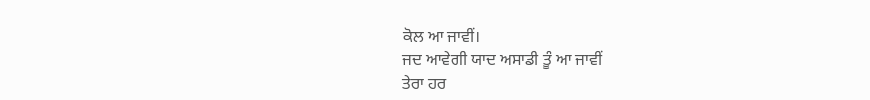ਕੋਲ ਆ ਜਾਵੀਂ।
ਜਦ ਆਵੇਗੀ ਯਾਦ ਅਸਾਡੀ ਤੂੰ ਆ ਜਾਵੀਂ
ਤੇਰਾ ਹਰ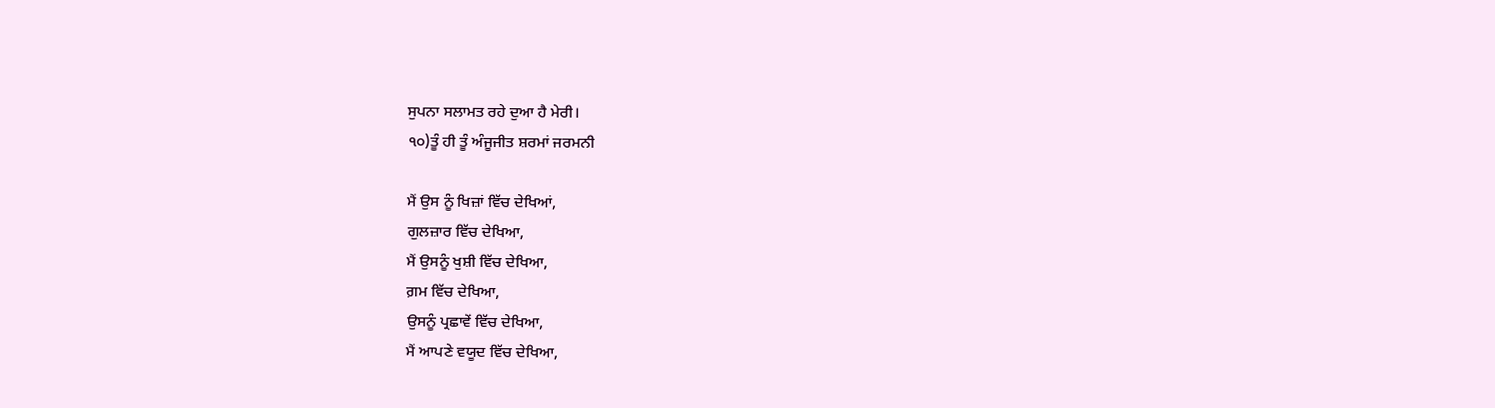ਸੁਪਨਾ ਸਲਾਮਤ ਰਹੇ ਦੁਆ ਹੈ ਮੇਰੀ।
੧੦)ਤੂੰ ਹੀ ਤੂੰ ਅੰਜੂਜੀਤ ਸ਼ਰਮਾਂ ਜਰਮਨੀ

ਮੈਂ ਉਸ ਨੂੰ ਖਿਜ਼ਾਂ ਵਿੱਚ ਦੇਖਿਆਂ,
ਗੁਲਜ਼ਾਰ ਵਿੱਚ ਦੇਖਿਆ,
ਮੈਂ ਉਸਨੂੰ ਖੁਸ਼ੀ ਵਿੱਚ ਦੇਖਿਆ,
ਗ਼ਮ ਵਿੱਚ ਦੇਖਿਆ,
ਉਸਨੂੰ ਪ੍ਰਛਾਵੇਂ ਵਿੱਚ ਦੇਖਿਆ,
ਮੈਂ ਆਪਣੇ ਵਯੂਦ ਵਿੱਚ ਦੇਖਿਆ,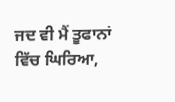ਜਦ ਵੀ ਮੈਂ ਤੂਫਾਨਾਂ ਵਿੱਚ ਘਿਰਿਆ,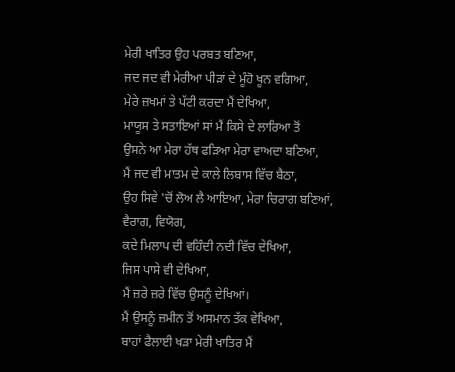ਮੇਰੀ ਖਾਤਿਰ ਉਹ ਪਰਬਤ ਬਣਿਆ,
ਜਦ ਜਦ ਵੀ ਮੇਰੀਆ ਪੀੜਾਂ ਦੇ ਮੂੰਹੋ ਖੂਨ ਵਗਿਆ,
ਮੇਰੇ ਜ਼ਖਮਾਂ ਤੇ ਪੱਟੀ ਕਰਦਾ ਮੈਂ ਦੇਖਿਆ,
ਮਾਯੂਸ ਤੇ ਸਤਾਇਆਂ ਸਾਂ ਮੈਂ ਕਿਸੇ ਦੇ ਲਾਰਿਆ ਤੋਂ
ਉਸਨੇ ਆ ਮੇਰਾ ਹੱਥ ਫੜਿਆ ਮੇਰਾ ਵਾਅਦਾ ਬਣਿਆ,
ਮੈਂ ਜਦ ਵੀ ਮਾਤਮ ਦੇ ਕਾਲੇ ਲਿਬਾਸ ਵਿੱਚ ਬੈਠਾ,
ਉਹ ਸਿਵੇ 'ਚੋਂ ਲੋਅ ਲੈ ਆਇਆ, ਮੇਰਾ ਚਿਰਾਗ ਬਣਿਆਂ,
ਵੈਰਾਗ, ਵਿਯੋਗ,
ਕਦੇ ਮਿਲਾਪ ਦੀ ਵਹਿੰਦੀ ਨਦੀ ਵਿੱਚ ਦੇਖਿਆ,
ਜਿਸ ਪਾਸੇ ਵੀ ਦੇਖਿਆ,
ਮੈਂ ਜ਼ਰੇ ਜ਼ਰੇ ਵਿੱਚ ਉਸਨੂੰ ਦੇਖਿਆਂ।
ਮੈਂ ਉਸਨੂੰ ਜ਼ਮੀਨ ਤੋਂ ਅਸਮਾਨ ਤੱਕ ਵੇਖਿਆ,
ਬਾਹਾਂ ਫੈਲਾਈ ਖੜਾ ਮੇਰੀ ਖਾਤਿਰ ਮੈਂ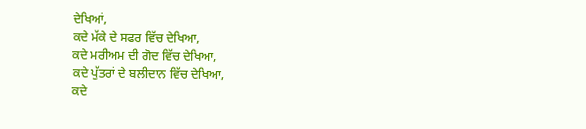ਦੇਖਿਆਂ,
ਕਦੇ ਮੱਕੇ ਦੇ ਸਫਰ ਵਿੱਚ ਦੇਖਿਆ,
ਕਦੇ ਮਰੀਅਮ ਦੀ ਗੋਦ ਵਿੱਚ ਦੇਖਿਆ,
ਕਦੇ ਪੁੱਤਰਾਂ ਦੇ ਬਲੀਦਾਨ ਵਿੱਚ ਦੇਖਿਆ,
ਕਦੇ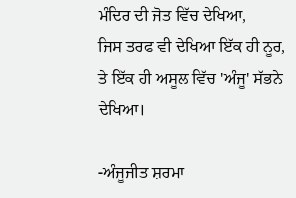ਮੰਦਿਰ ਦੀ ਜੋਤ ਵਿੱਚ ਦੇਖਿਆ,
ਜਿਸ ਤਰਫ ਵੀ ਦੇਖਿਆ ਇੱਕ ਹੀ ਨੂਰ,
ਤੇ ਇੱਕ ਹੀ ਅਸੂਲ ਵਿੱਚ 'ਅੰਜੂ' ਸੱਭਨੇ ਦੇਖਿਆ।

-ਅੰਜੂਜੀਤ ਸ਼ਰਮਾ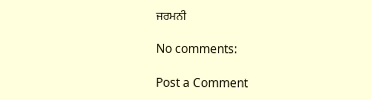ਜਰਮਨੀ

No comments:

Post a Comment